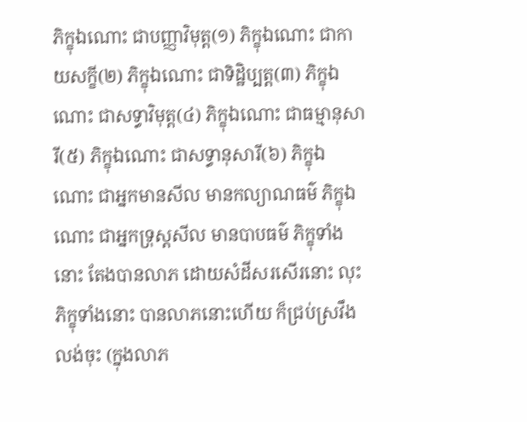ភិក្ខុឯណោះ ជាបញ្ញាវិមុត្ត(១) ភិក្ខុឯណោះ ជាកាយសក្ខី(២) ភិក្ខុឯណោះ ជាទិដ្ឋិប្បត្ត(៣) ភិក្ខុឯណោះ ជាសទ្ធាវិមុត្ត(៤) ភិក្ខុឯណោះ ជាធម្មានុសារី(៥) ភិក្ខុឯណោះ ជាសទ្ធានុសារី(៦) ភិក្ខុឯណោះ ជាអ្នកមានសីល មានកល្យាណធម៌ ភិក្ខុឯណោះ ជាអ្នកទ្រុស្តសីល មានបាបធម៌ ភិក្ខុទាំងនោះ តែងបានលាភ ដោយសំដីសរសើរនោះ លុះភិក្ខុទាំងនោះ បានលាភនោះហើយ ក៏ជ្រប់ស្រវឹង លង់ចុះ (ក្នុងលាភ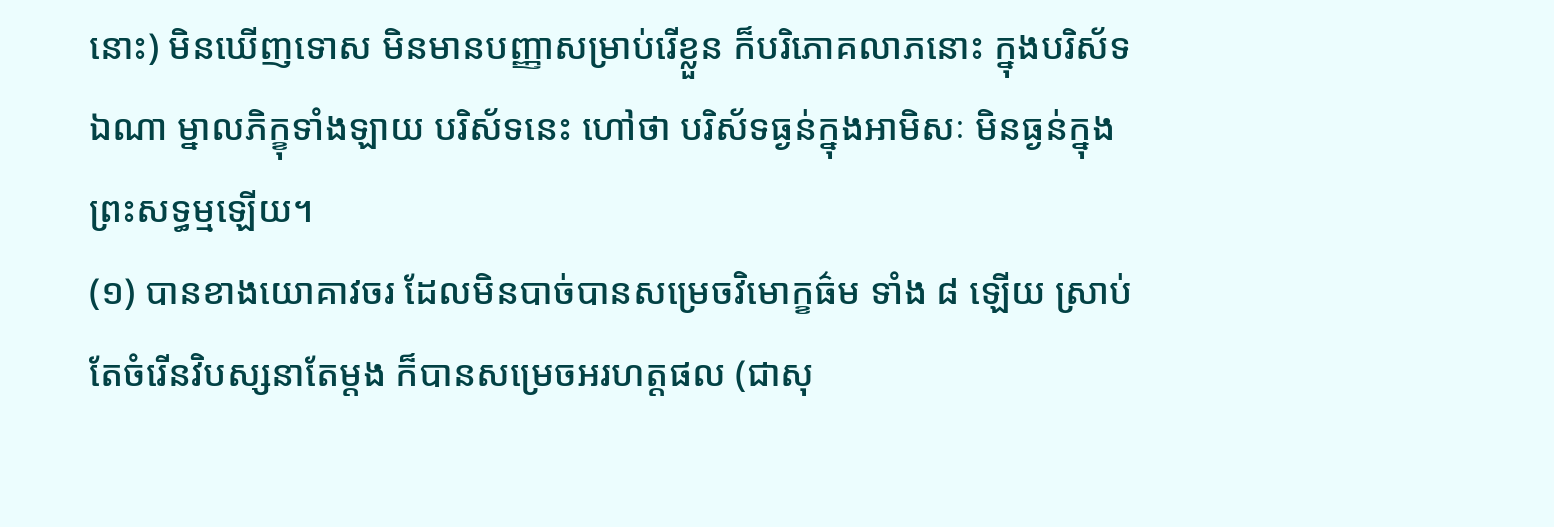នោះ) មិនឃើញទោស មិនមានបញ្ញាសម្រាប់រើខ្លួន ក៏បរិភោគលាភនោះ ក្នុងបរិស័ទឯណា ម្នាលភិក្ខុទាំងឡាយ បរិស័ទនេះ ហៅថា បរិស័ទធ្ងន់ក្នុងអាមិសៈ មិនធ្ងន់ក្នុងព្រះសទ្ធម្មឡើយ។
(១) បានខាងយោគាវចរ ដែលមិនបាច់បានសម្រេចវិមោក្ខធ៌ម ទាំង ៨ ឡើយ ស្រាប់តែចំរើនវិបស្សនាតែម្តង ក៏បានសម្រេចអរហត្តផល (ជាសុ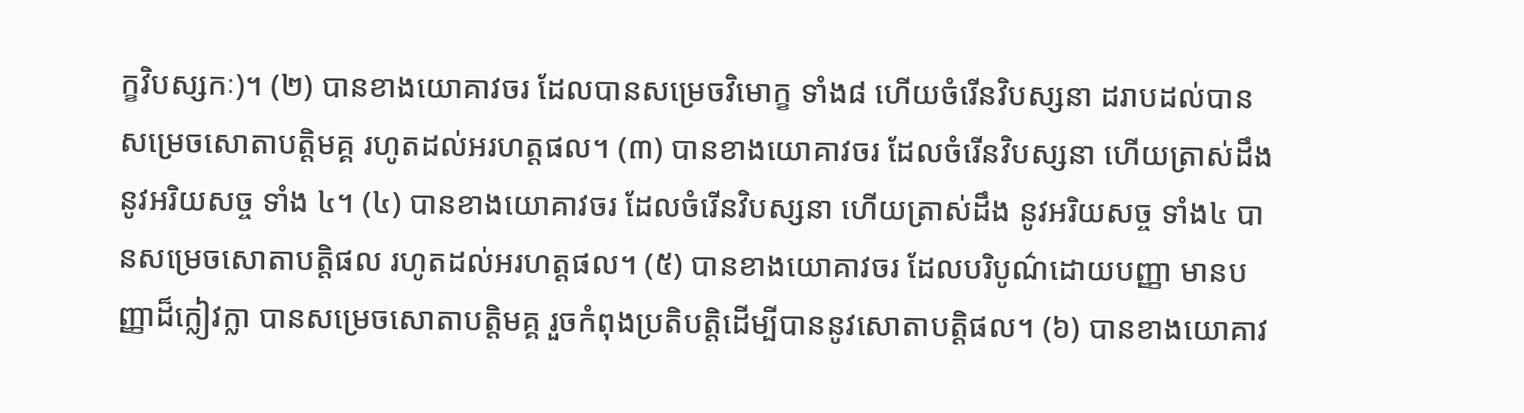ក្ខវិបស្សកៈ)។ (២) បានខាងយោគាវចរ ដែលបានសម្រេចវិមោក្ខ ទាំង៨ ហើយចំរើនវិបស្សនា ដរាបដល់បានសម្រេចសោតាបត្តិមគ្គ រហូតដល់អរហត្តផល។ (៣) បានខាងយោគាវចរ ដែលចំរើនវិបស្សនា ហើយត្រាស់ដឹង នូវអរិយសច្ច ទាំង ៤។ (៤) បានខាងយោគាវចរ ដែលចំរើនវិបស្សនា ហើយត្រាស់ដឹង នូវអរិយសច្ច ទាំង៤ បានសម្រេចសោតាបត្តិផល រហូតដល់អរហត្តផល។ (៥) បានខាងយោគាវចរ ដែលបរិបូណ៌ដោយបញ្ញា មានបញ្ញាដ៏ក្លៀវក្លា បានសម្រេចសោតាបត្តិមគ្គ រួចកំពុងប្រតិបត្តិដើម្បីបាននូវសោតាបត្តិផល។ (៦) បានខាងយោគាវ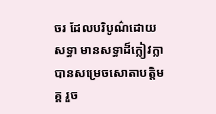ចរ ដែលបរិបូណ៌ដោយសទ្ធា មានសទ្ធាដ៏ក្លៀវក្លា បានសម្រេចសោតាបត្តិមគ្គ រួច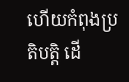ហើយកំពុងប្រតិបត្តិ ដើ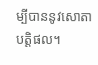ម្បីបាននូវសោតាបត្តិផល។